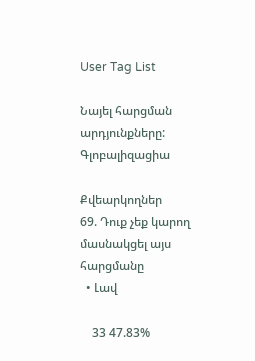User Tag List

Նայել հարցման արդյունքները: Գլոբալիզացիա

Քվեարկողներ
69. Դուք չեք կարող մասնակցել այս հարցմանը
  • Լավ

    33 47.83%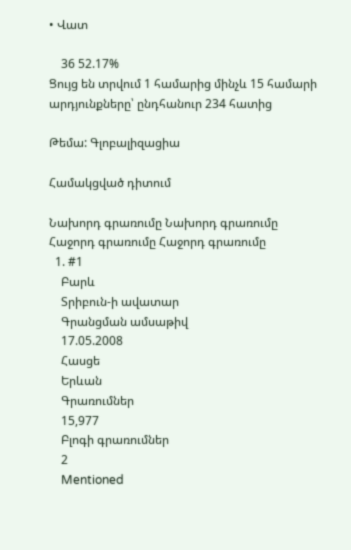• Վատ

    36 52.17%
Ցույց են տրվում 1 համարից մինչև 15 համարի արդյունքները՝ ընդհանուր 234 հատից

Թեմա: Գլոբալիզացիա

Համակցված դիտում

Նախորդ գրառումը Նախորդ գրառումը   Հաջորդ գրառումը Հաջորդ գրառումը
  1. #1
    Բարև
    Տրիբուն-ի ավատար
    Գրանցման ամսաթիվ
    17.05.2008
    Հասցե
    Երևան
    Գրառումներ
    15,977
    Բլոգի գրառումներ
    2
    Mentioned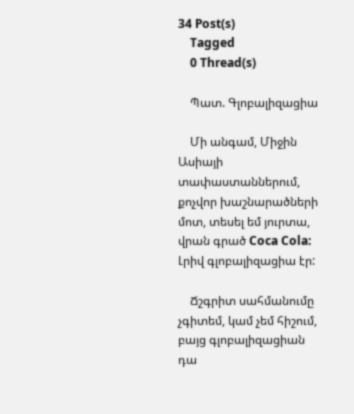34 Post(s)
    Tagged
    0 Thread(s)

    Պատ. Գլոբալիզացիա

    Մի անգամ, Միջին Ասիայի տափաստաններում, քոչվոր խաշնարածների մոտ, տեսել եմ յուրտա, վրան գրած Coca Cola: Լրիվ գլոբալիզացիա էր:

    Ճշգրիտ սահմանումը չգիտեմ, կամ չեմ հիշում, բայց գլոբալիզացիան դա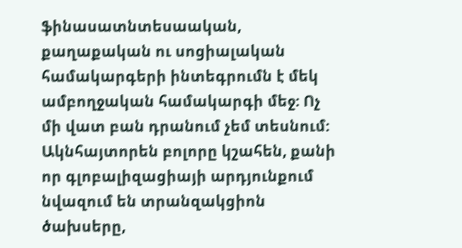ֆինասատնտեսաական, քաղաքական ու սոցիալական համակարգերի ինտեգրումն է մեկ ամբողջական համակարգի մեջ: Ոչ մի վատ բան դրանում չեմ տեսնում: Ակնհայտորեն բոլորը կշահեն, քանի որ գլոբալիզացիայի արդյունքում նվազում են տրանզակցիոն ծախսերը,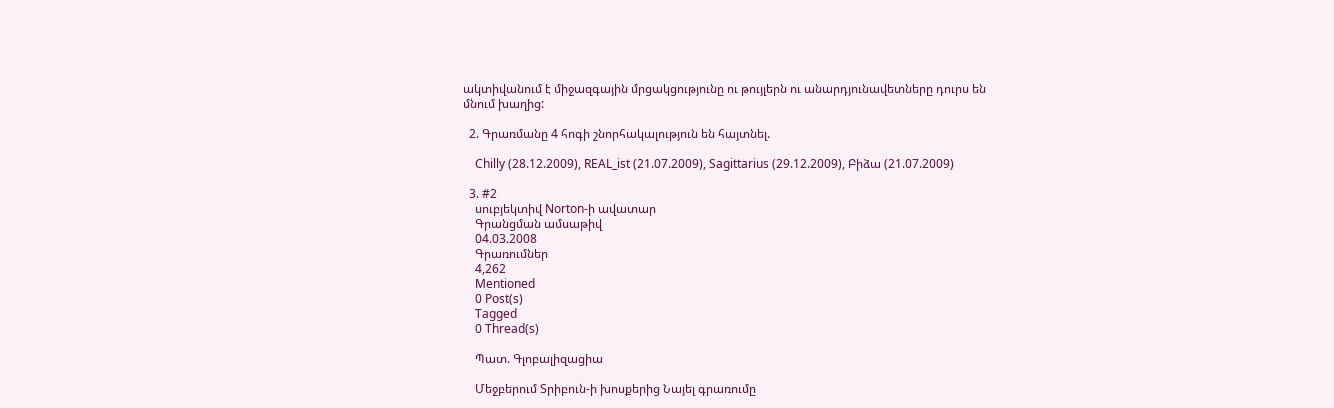ակտիվանում է միջազգային մրցակցությունը ու թույլերն ու անարդյունավետները դուրս են մնում խաղից:

  2. Գրառմանը 4 հոգի շնորհակալություն են հայտնել.

    Chilly (28.12.2009), REAL_ist (21.07.2009), Sagittarius (29.12.2009), Բիձա (21.07.2009)

  3. #2
    սուբյեկտիվ Norton-ի ավատար
    Գրանցման ամսաթիվ
    04.03.2008
    Գրառումներ
    4,262
    Mentioned
    0 Post(s)
    Tagged
    0 Thread(s)

    Պատ. Գլոբալիզացիա

    Մեջբերում Տրիբուն-ի խոսքերից Նայել գրառումը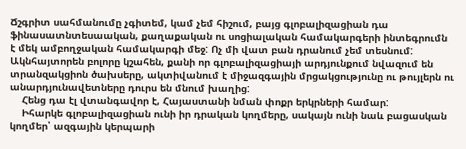Ճշգրիտ սահմանումը չգիտեմ, կամ չեմ հիշում, բայց գլոբալիզացիան դա ֆինասատնտեսաական, քաղաքական ու սոցիալական համակարգերի ինտեգրումն է մեկ ամբողջական համակարգի մեջ: Ոչ մի վատ բան դրանում չեմ տեսնում: Ակնհայտորեն բոլորը կշահեն, քանի որ գլոբալիզացիայի արդյունքում նվազում են տրանզակցիոն ծախսերը, ակտիվանում է միջազգային մրցակցությունը ու թույլերն ու անարդյունավետները դուրս են մնում խաղից:
    Հենց դա էլ վտանգավոր է, Հայաստանի նման փոքր երկրների համար:
    Իհարկե գլոբալիզացիան ունի իր դրական կողմերը, սակայն ունի նաև բացասկան կողմեր՝ ազգային կերպարի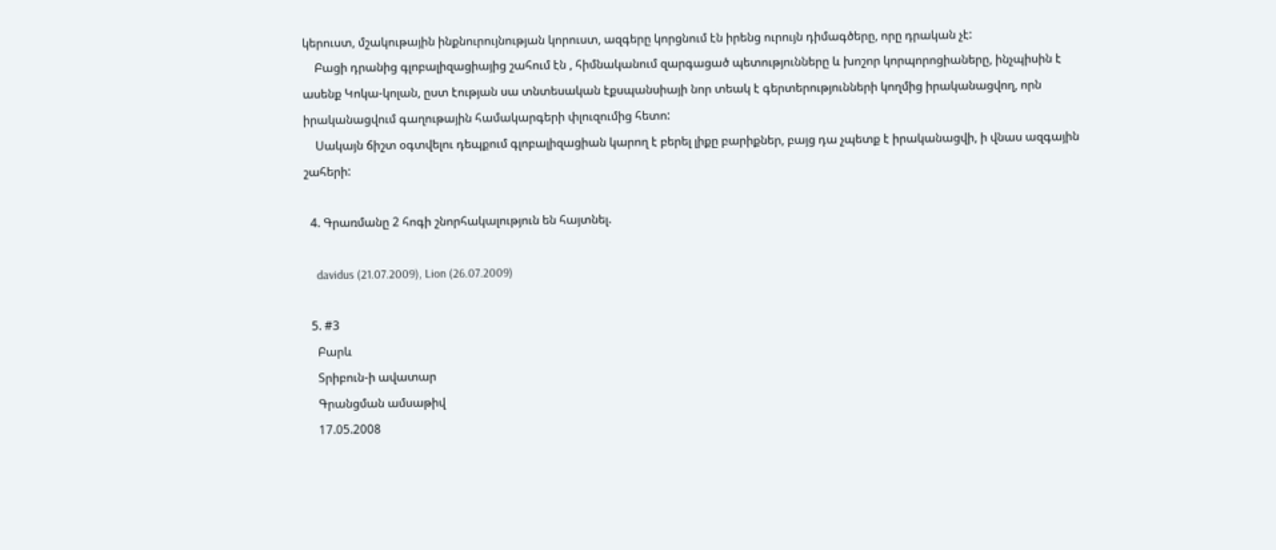կերուստ, մշակութային ինքնուրույնության կորուստ, ազգերը կորցնում էն իրենց ուրույն դիմագծերը, որը դրական չէ:
    Բացի դրանից գլոբալիզացիայից շահում էն , հիմնականում զարգացած պետությունները և խոշոր կորպորոցիաները, ինչպիսին է ասենք Կոկա-կոլան, ըստ էության սա տնտեսական էքսպանսիայի նոր տեակ է գերտերությունների կողմից իրականացվող, որն իրականացվում գաղութային համակարգերի փլուզումից հետո:
    Սակայն ճիշտ օգտվելու դեպքում գլոբալիզացիան կարող է բերել լիքը բարիքներ, բայց դա չպետք է իրականացվի, ի վնաս ազգային շահերի:

  4. Գրառմանը 2 հոգի շնորհակալություն են հայտնել.

    davidus (21.07.2009), Lion (26.07.2009)

  5. #3
    Բարև
    Տրիբուն-ի ավատար
    Գրանցման ամսաթիվ
    17.05.2008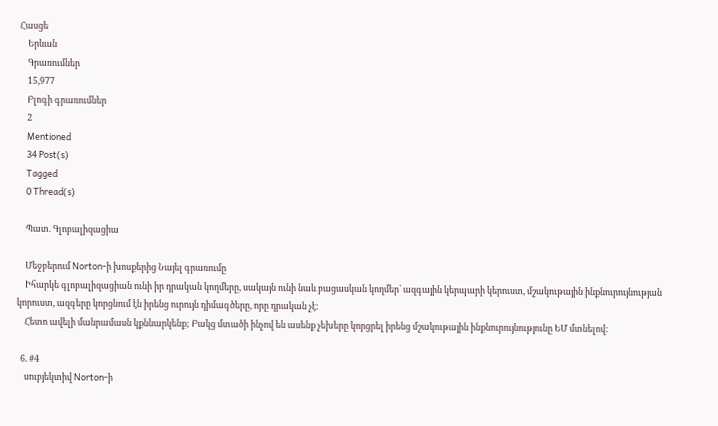Հասցե
    Երևան
    Գրառումներ
    15,977
    Բլոգի գրառումներ
    2
    Mentioned
    34 Post(s)
    Tagged
    0 Thread(s)

    Պատ. Գլոբալիզացիա

    Մեջբերում Norton-ի խոսքերից Նայել գրառումը
    Իհարկե գլոբալիզացիան ունի իր դրական կողմերը, սակայն ունի նաև բացասկան կողմեր՝ ազգային կերպարի կերուստ, մշակութային ինքնուրույնության կորուստ, ազգերը կորցնում էն իրենց ուրույն դիմագծերը, որը դրական չէ:
    Հետո ավելի մանրամասն կքննարկենք; Բակց մտածի ինչով են ասենք չեխերը կորցրել իրենց մշակութային ինքնուրույնությունը ԵՄ մտնելով:

  6. #4
    սուբյեկտիվ Norton-ի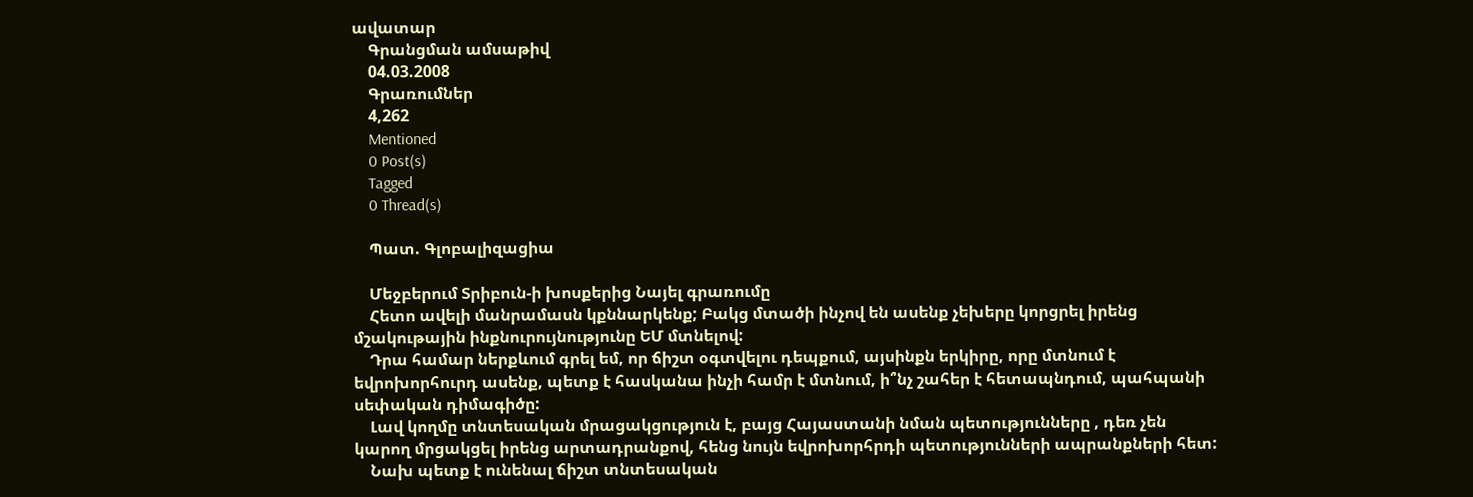ավատար
    Գրանցման ամսաթիվ
    04.03.2008
    Գրառումներ
    4,262
    Mentioned
    0 Post(s)
    Tagged
    0 Thread(s)

    Պատ. Գլոբալիզացիա

    Մեջբերում Տրիբուն-ի խոսքերից Նայել գրառումը
    Հետո ավելի մանրամասն կքննարկենք; Բակց մտածի ինչով են ասենք չեխերը կորցրել իրենց մշակութային ինքնուրույնությունը ԵՄ մտնելով:
    Դրա համար ներքևում գրել եմ, որ ճիշտ օգտվելու դեպքում, այսինքն երկիրը, որը մտնում է եվրոխորհուրդ ասենք, պետք է հասկանա ինչի համր է մտնում, ի՞նչ շահեր է հետապնդում, պահպանի սեփական դիմագիծը:
    Լավ կողմը տնտեսական մրացակցություն է, բայց Հայաստանի նման պետությունները , դեռ չեն կարող մրցակցել իրենց արտադրանքով, հենց նույն եվրոխորհրդի պետությունների ապրանքների հետ:
    Նախ պետք է ունենալ ճիշտ տնտեսական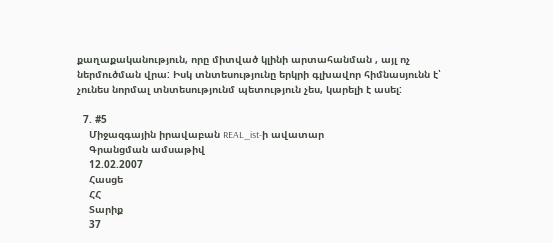քաղաքականություն, որը միտված կլինի արտահանման , այլ ոչ ներմուծման վրա: Իսկ տնտեսությունը երկրի գլխավոր հիմնասյունն է՝ չունես նորմալ տնտեսությունմ պետություն չես, կարելի է ասել:

  7. #5
    Միջազգային իրավաբան REAL_ist-ի ավատար
    Գրանցման ամսաթիվ
    12.02.2007
    Հասցե
    ՀՀ
    Տարիք
    37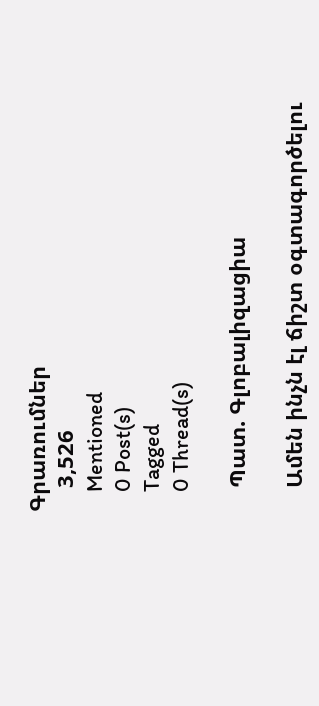Գրառումներ
    3,526
    Mentioned
    0 Post(s)
    Tagged
    0 Thread(s)

    Պատ. Գլոբալիզացիա

    Ամեն ինչն էլ ճիշտ օգտագործելու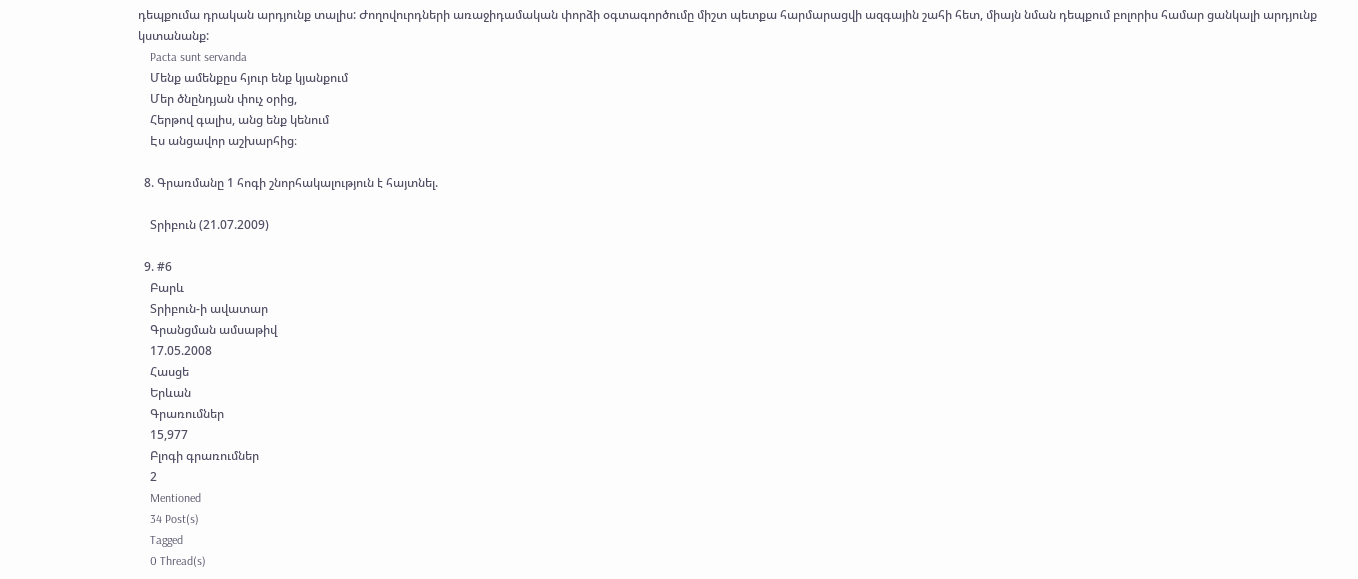դեպքումա դրական արդյունք տալիս: Ժողովուրդների առաջիդամական փորձի օգտագործումը միշտ պետքա հարմարացվի ազգային շահի հետ, միայն նման դեպքում բոլորիս համար ցանկալի արդյունք կստանանք:
    Pacta sunt servanda
    Մենք ամենքըս հյուր ենք կյանքում
    Մեր ծնընդյան փուչ օրից,
    Հերթով գալիս, անց ենք կենում
    Էս անցավոր աշխարհից։

  8. Գրառմանը 1 հոգի շնորհակալություն է հայտնել.

    Տրիբուն (21.07.2009)

  9. #6
    Բարև
    Տրիբուն-ի ավատար
    Գրանցման ամսաթիվ
    17.05.2008
    Հասցե
    Երևան
    Գրառումներ
    15,977
    Բլոգի գրառումներ
    2
    Mentioned
    34 Post(s)
    Tagged
    0 Thread(s)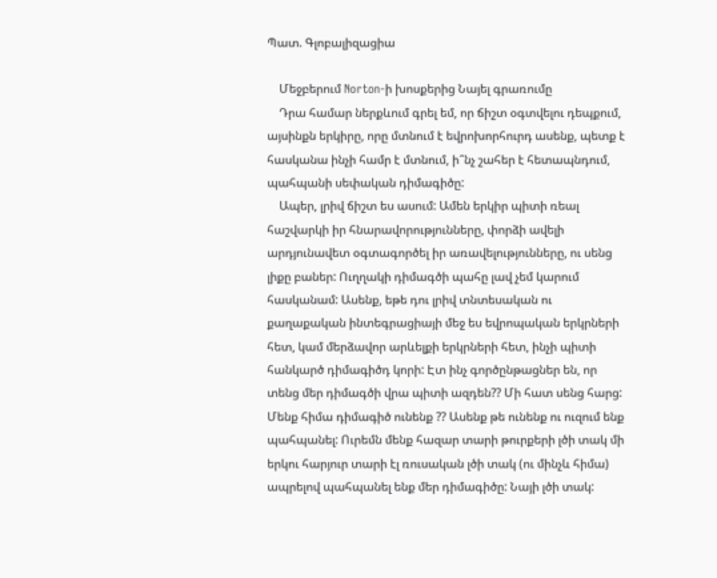Պատ. Գլոբալիզացիա

    Մեջբերում Norton-ի խոսքերից Նայել գրառումը
    Դրա համար ներքևում գրել եմ, որ ճիշտ օգտվելու դեպքում, այսինքն երկիրը, որը մտնում է եվրոխորհուրդ ասենք, պետք է հասկանա ինչի համր է մտնում, ի՞նչ շահեր է հետապնդում, պահպանի սեփական դիմագիծը:
    Ապեր, լրիվ ճիշտ ես ասում: Ամեն երկիր պիտի ռեալ հաշվարկի իր հնարավորությունները, փորձի ավելի արդյունավետ օգտագործել իր առավելությունները, ու սենց լիքը բաներ: Ուղղակի դիմագծի պահը լավ չեմ կարում հասկանամ: Ասենք, եթե դու լրիվ տնտեսական ու քաղաքական ինտեգրացիայի մեջ ես եվրոպական երկրների հետ, կամ մերձավոր արևելքի երկրների հետ, ինչի պիտի հանկարծ դիմագիծդ կորի: Էտ ինչ գործընթացներ են, որ տենց մեր դիմագծի վրա պիտի ազդեն?? Մի հատ սենց հարց: Մենք հիմա դիմագիծ ունենք ?? Ասենք թե ունենք ու ուզում ենք պահպանել: Ուրեմն մենք հազար տարի թուրքերի լծի տակ մի երկու հարյուր տարի էլ ռուսական լծի տակ (ու մինչև հիմա) ապրելով պահպանել ենք մեր դիմագիծը: Նայի լծի տակ: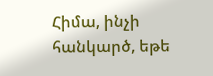Հիմա, ինչի հանկարծ, եթե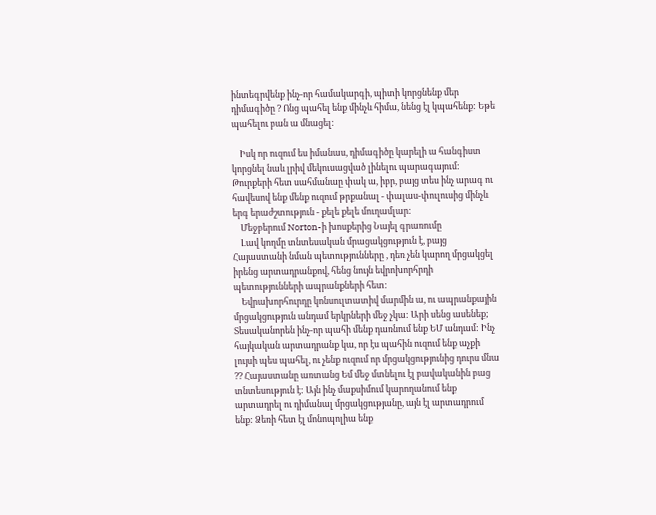ինտեգրվենք ինչ-որ համակարգի, պիտի կորցնենք մեր դիմագիծը ? Ոնց պահել ենք մինչև հիմա, նենց էլ կպահենք: Եթե պահելու բան ա մնացել:

    Իսկ որ ուզում ես իմանաս, դիմագիծը կարելի ա հանգիստ կորցնել նաև լրիվ մեկուսացված լինելու պարագայում: Թուրքերի հետ սահմանաը փակ ա, իբր, բայց տես ինչ արագ ու հավեսով ենք մենք ուզում թրքանալ - փալաս-փուլուսից մինչև երգ երաժշտություն - քելե քելե մուղամլար:
    Մեջբերում Norton-ի խոսքերից Նայել գրառումը
    Լավ կողմը տնտեսական մրացակցություն է, բայց Հայաստանի նման պետությունները , դեռ չեն կարող մրցակցել իրենց արտադրանքով, հենց նույն եվրոխորհրդի պետությունների ապրանքների հետ:
    Եվրախորհուրդը կոնսուլտատիվ մարմին ա, ու ապրանքային մրցակցություն անդամ երկրների մեջ չկա: Արի սենց ասենեք; Տեսականորեն ինչ-որ պահի մենք դառնում ենք ԵՄ անդամ: Ինչ հայկական արտադրանք կա, որ էս պահին ուզում ենք աչքի լույսի պես պահել, ու չենք ուզում որ մրցակցությունից դուրս մնա ?? Հայաստանը առտանց Եմ մեջ մտնելու էլ բավականին բաց տնտեսություն է: Այն ինչ մաքսիմում կարողանում ենք արտադրել ու դիմանալ մրցակցությանը, այն էլ արտադրում ենք: Ձեռի հետ էլ մոնոպոլիա ենք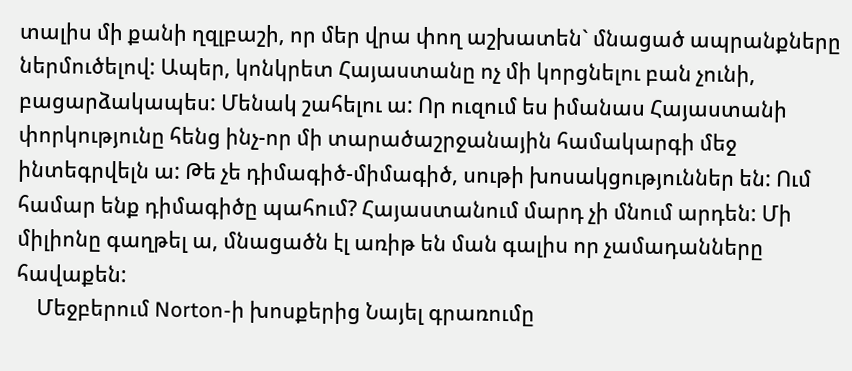տալիս մի քանի ղզլբաշի, որ մեր վրա փող աշխատեն` մնացած ապրանքները ներմուծելով: Ապեր, կոնկրետ Հայաստանը ոչ մի կորցնելու բան չունի, բացարձակապես: Մենակ շահելու ա: Որ ուզում ես իմանաս Հայաստանի փորկությունը հենց ինչ-որ մի տարածաշրջանային համակարգի մեջ ինտեգրվելն ա: Թե չե դիմագիծ-միմագիծ, սութի խոսակցություններ են: Ում համար ենք դիմագիծը պահում? Հայաստանում մարդ չի մնում արդեն: Մի միլիոնը գաղթել ա, մնացածն էլ առիթ են ման գալիս որ չամադանները հավաքեն:
    Մեջբերում Norton-ի խոսքերից Նայել գրառումը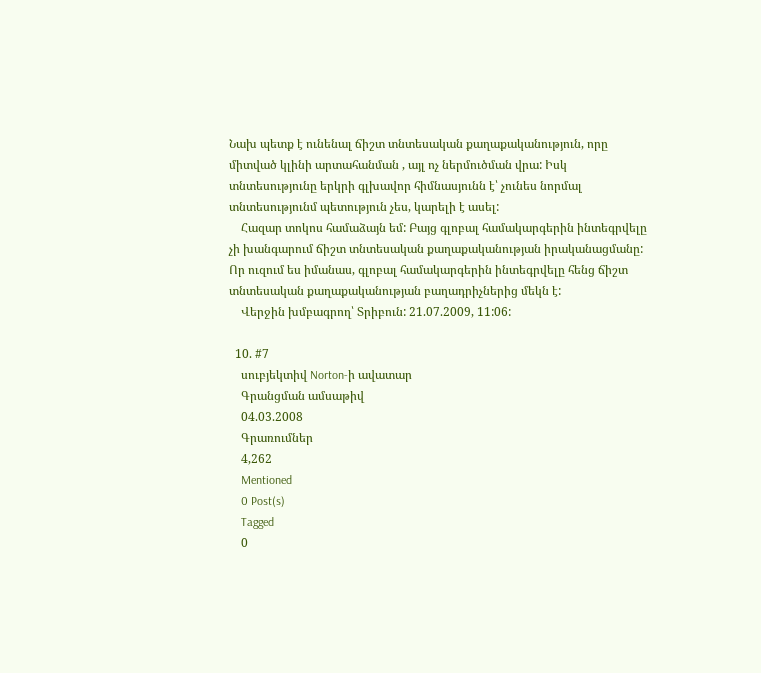Նախ պետք է ունենալ ճիշտ տնտեսական քաղաքականություն, որը միտված կլինի արտահանման , այլ ոչ ներմուծման վրա: Իսկ տնտեսությունը երկրի գլխավոր հիմնասյունն է՝ չունես նորմալ տնտեսությունմ պետություն չես, կարելի է ասել:
    Հազար տոկոս համաձայն եմ: Բայց գլոբալ համակարգերին ինտեգրվելը չի խանգարում ճիշտ տնտեսական քաղաքականության իրականացմանը: Որ ուզում ես իմանաս, գլոբալ համակարգերին ինտեգրվելը հենց ճիշտ տնտեսական քաղաքականության բաղադրիչներից մեկն է:
    Վերջին խմբագրող՝ Տրիբուն: 21.07.2009, 11:06:

  10. #7
    սուբյեկտիվ Norton-ի ավատար
    Գրանցման ամսաթիվ
    04.03.2008
    Գրառումներ
    4,262
    Mentioned
    0 Post(s)
    Tagged
    0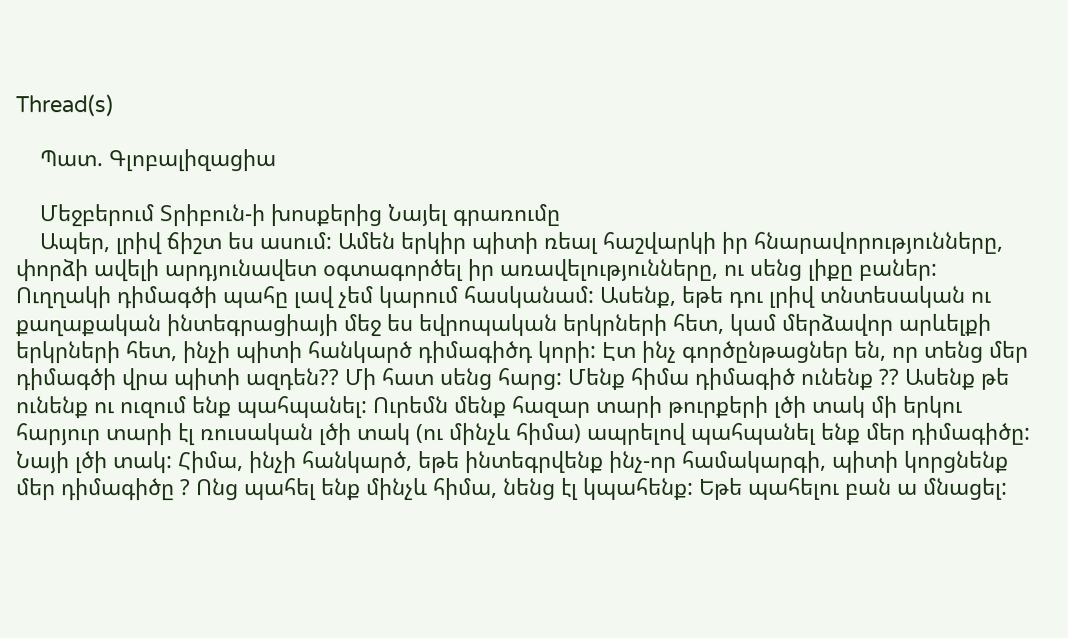Thread(s)

    Պատ. Գլոբալիզացիա

    Մեջբերում Տրիբուն-ի խոսքերից Նայել գրառումը
    Ապեր, լրիվ ճիշտ ես ասում: Ամեն երկիր պիտի ռեալ հաշվարկի իր հնարավորությունները, փորձի ավելի արդյունավետ օգտագործել իր առավելությունները, ու սենց լիքը բաներ: Ուղղակի դիմագծի պահը լավ չեմ կարում հասկանամ: Ասենք, եթե դու լրիվ տնտեսական ու քաղաքական ինտեգրացիայի մեջ ես եվրոպական երկրների հետ, կամ մերձավոր արևելքի երկրների հետ, ինչի պիտի հանկարծ դիմագիծդ կորի: Էտ ինչ գործընթացներ են, որ տենց մեր դիմագծի վրա պիտի ազդեն?? Մի հատ սենց հարց: Մենք հիմա դիմագիծ ունենք ?? Ասենք թե ունենք ու ուզում ենք պահպանել: Ուրեմն մենք հազար տարի թուրքերի լծի տակ մի երկու հարյուր տարի էլ ռուսական լծի տակ (ու մինչև հիմա) ապրելով պահպանել ենք մեր դիմագիծը: Նայի լծի տակ: Հիմա, ինչի հանկարծ, եթե ինտեգրվենք ինչ-որ համակարգի, պիտի կորցնենք մեր դիմագիծը ? Ոնց պահել ենք մինչև հիմա, նենց էլ կպահենք: Եթե պահելու բան ա մնացել: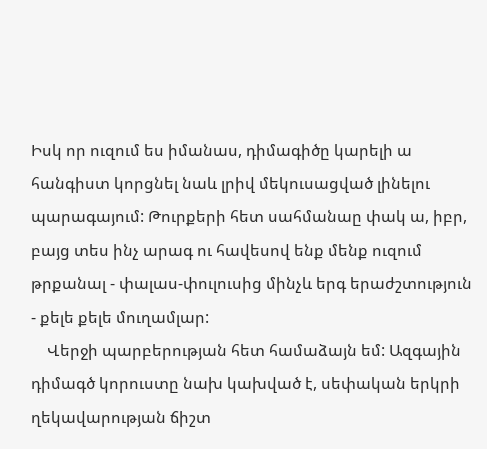Իսկ որ ուզում ես իմանաս, դիմագիծը կարելի ա հանգիստ կորցնել նաև լրիվ մեկուսացված լինելու պարագայում: Թուրքերի հետ սահմանաը փակ ա, իբր, բայց տես ինչ արագ ու հավեսով ենք մենք ուզում թրքանալ - փալաս-փուլուսից մինչև երգ երաժշտություն - քելե քելե մուղամլար:
    Վերջի պարբերության հետ համաձայն եմ: Ազգային դիմագծ կորուստը նախ կախված է, սեփական երկրի ղեկավարության ճիշտ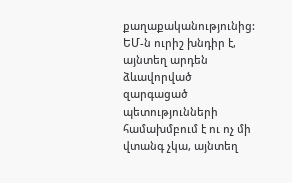քաղաքականությունից: ԵՄ-ն ուրիշ խնդիր է, այնտեղ արդեն ձևավորված զարգացած պետությունների համախմբում է ու ոչ մի վտանգ չկա, այնտեղ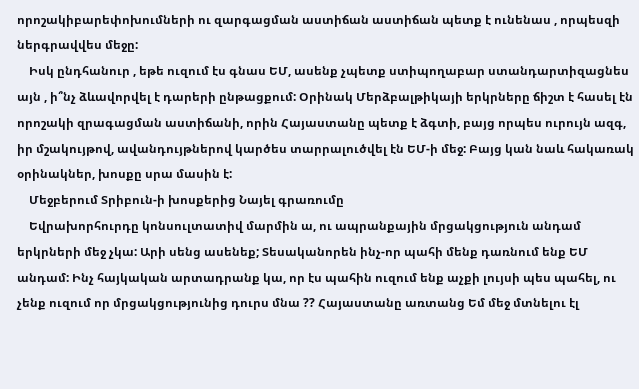որոշակիբարեփոխումների ու զարգացման աստիճան աստիճան պետք է ունենաս , որպեսզի ներգրավվես մեջը:
    Իսկ ընդհանուր , եթե ուզում էս գնաս ԵՄ, ասենք չպետք ստիպողաբար ստանդարտիզացնես այն , ի՞նչ ձևավորվել է դարերի ընթացքում: Օրինակ Մերձբալթիկայի երկրները ճիշտ է հասել էն որոշակի զրագացման աստիճանի, որին Հայաստանը պետք է ձգտի, բայց որպես ուրույն ազգ, իր մշակույթով, ավանդույթներով կարծես տարրալուծվել էն ԵՄ-ի մեջ: Բայց կան նաև հակառակ օրինակներ, խոսքը սրա մասին է:
    Մեջբերում Տրիբուն-ի խոսքերից Նայել գրառումը
    Եվրախորհուրդը կոնսուլտատիվ մարմին ա, ու ապրանքային մրցակցություն անդամ երկրների մեջ չկա: Արի սենց ասենեք; Տեսականորեն ինչ-որ պահի մենք դառնում ենք ԵՄ անդամ: Ինչ հայկական արտադրանք կա, որ էս պահին ուզում ենք աչքի լույսի պես պահել, ու չենք ուզում որ մրցակցությունից դուրս մնա ?? Հայաստանը առտանց Եմ մեջ մտնելու էլ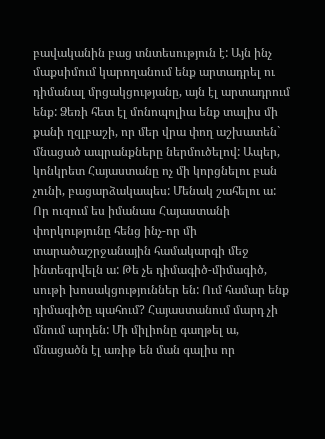բավականին բաց տնտեսություն է: Այն ինչ մաքսիմում կարողանում ենք արտադրել ու դիմանալ մրցակցությանը, այն էլ արտադրում ենք: Ձեռի հետ էլ մոնոպոլիա ենք տալիս մի քանի ղզլբաշի, որ մեր վրա փող աշխատեն` մնացած ապրանքները ներմուծելով: Ապեր, կոնկրետ Հայաստանը ոչ մի կորցնելու բան չունի, բացարձակապես: Մենակ շահելու ա: Որ ուզում ես իմանաս Հայաստանի փորկությունը հենց ինչ-որ մի տարածաշրջանային համակարգի մեջ ինտեգրվելն ա: Թե չե դիմագիծ-միմագիծ, սութի խոսակցություններ են: Ում համար ենք դիմագիծը պահում? Հայաստանում մարդ չի մնում արդեն: Մի միլիոնը գաղթել ա, մնացածն էլ առիթ են ման գալիս որ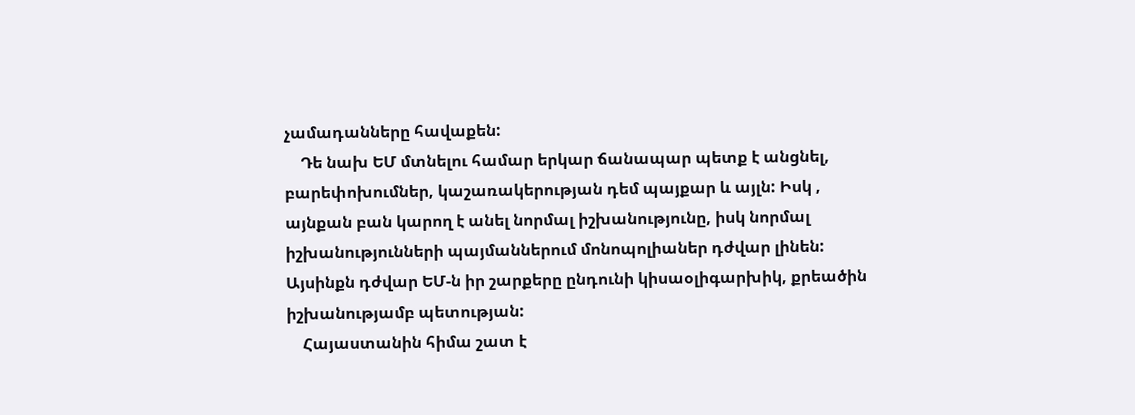չամադանները հավաքեն:
    Դե նախ ԵՄ մտնելու համար երկար ճանապար պետք է անցնել, բարեփոխումներ, կաշառակերության դեմ պայքար և այլն: Իսկ , այնքան բան կարող է անել նորմալ իշխանությունը, իսկ նորմալ իշխանությունների պայմաններում մոնոպոլիաներ դժվար լինեն: Այսինքն դժվար ԵՄ-ն իր շարքերը ընդունի կիսաօլիգարխիկ, քրեածին իշխանությամբ պետության:
    Հայաստանին հիմա շատ է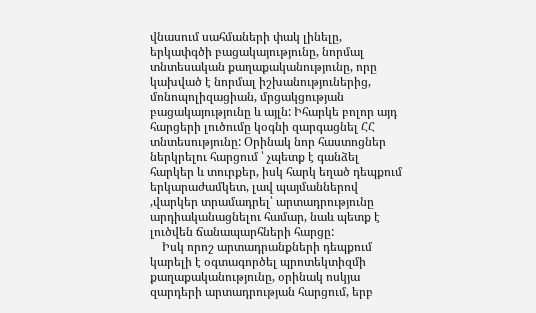վնասում սահմաների փակ լինելը, երկափգծի բացակայությունը, նորմալ տնտեսական քաղաքականությունը, որը կախված է նորմալ իշխանություներից, մոնոպոլիզացիան, մրցակցության բացակայությունը և այլն: Իհարկե բոլոր այդ հարցերի լուծումը կօգնի զարգացնել ՀՀ տնտեսությունը: Օրինակ նոր հաստոցներ ներկրելու հարցում ՝ չպետք է գանձել հարկեր և տուրքեր, իսկ հարկ եղած դեպքում երկարաժամկետ, լավ պայմաններով ,վարկեր տրամադրել՝ արտադրությունը արդիականացնելու համար, նաև պետք է լուծվեն ճանապարհների հարցը:
    Իսկ որոշ արտադրանքների դեպքում կարելի է օգտագործել պրոտեկտիզմի քաղաքականությունը, օրինակ ոսկյա զարդերի արտադրության հարցում, երբ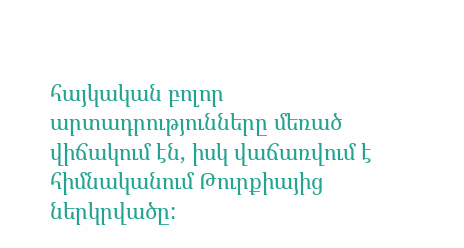հայկական բոլոր արտադրությունները մեռած վիճակում էն, իսկ վաճառվում է հիմնականում Թուրքիայից ներկրվածը: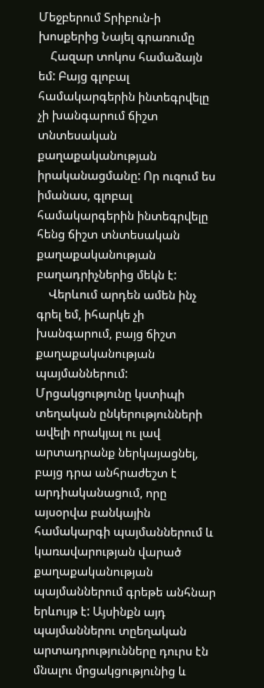Մեջբերում Տրիբուն-ի խոսքերից Նայել գրառումը
    Հազար տոկոս համաձայն եմ: Բայց գլոբալ համակարգերին ինտեգրվելը չի խանգարում ճիշտ տնտեսական քաղաքականության իրականացմանը: Որ ուզում ես իմանաս, գլոբալ համակարգերին ինտեգրվելը հենց ճիշտ տնտեսական քաղաքականության բաղադրիչներից մեկն է:
    Վերևում արդեն ամեն ինչ գրել եմ, իհարկե չի խանգարում, բայց ճիշտ քաղաքականության պայմաններում: Մրցակցությունը կստիպի տեղական ընկերությունների ավելի որակյալ ու լավ արտադրանք ներկայացնել, բայց դրա անհրաժեշտ է արդիականացում, որը այսօրվա բանկային համակարգի պայմաններում և կառավարության վարած քաղաքականության պայմաններում գրեթե անհնար երևույթ է: Այսինքն այդ պայմաններու տըեղական արտադրությունները դուրս էն մնալու մրցակցությունից և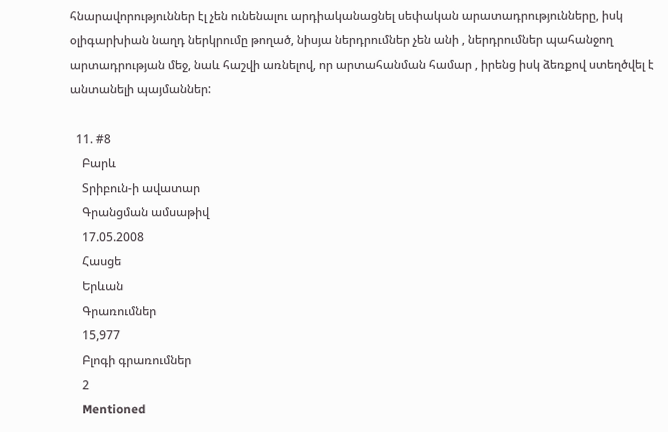հնարավորություններ էլ չեն ունենալու արդիականացնել սեփական արատադրությունները, իսկ օլիգարխիան նաղդ ներկրումը թողած, նիսյա ներդրումներ չեն անի , ներդրումներ պահանջող արտադրության մեջ, նաև հաշվի առնելով, որ արտահանման համար , իրենց իսկ ձեռքով ստեղծվել է անտանելի պայմաններ:

  11. #8
    Բարև
    Տրիբուն-ի ավատար
    Գրանցման ամսաթիվ
    17.05.2008
    Հասցե
    Երևան
    Գրառումներ
    15,977
    Բլոգի գրառումներ
    2
    Mentioned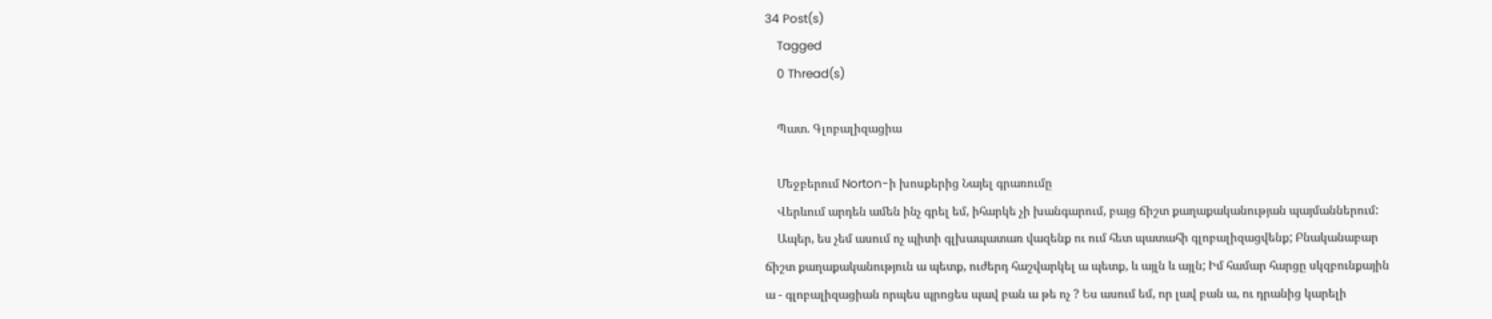34 Post(s)
    Tagged
    0 Thread(s)

    Պատ. Գլոբալիզացիա

    Մեջբերում Norton-ի խոսքերից Նայել գրառումը
    Վերևում արդեն ամեն ինչ գրել եմ, իհարկե չի խանգարում, բայց ճիշտ քաղաքականության պայմաններում:
    Ապեր, ես չեմ ասում ոչ պիտի գլխապատառ վազենք ու ում հետ պատահի գլոբալիզացվենք; Բնականաբար ճիշտ քաղաքականություն ա պետք, ուժերդ հաշվարկել ա պետք, և այլն և այլն; Իմ համար հարցը սկզբունքային ա - գլոբալիզացիան որպես պրոցես պավ բան ա թե ոչ ? Ես ասում եմ, որ լավ բան ա, ու դրանից կարելի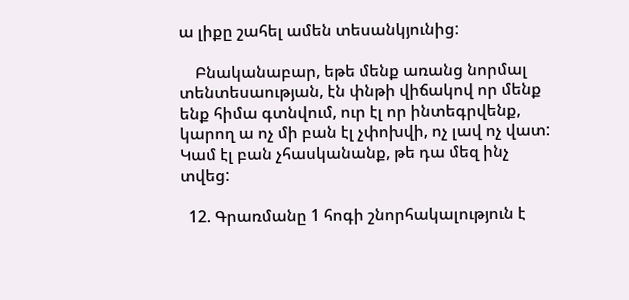ա լիքը շահել ամեն տեսանկյունից:

    Բնականաբար, եթե մենք առանց նորմալ տենտեսաության, էն փնթի վիճակով որ մենք ենք հիմա գտնվում, ուր էլ որ ինտեգրվենք, կարող ա ոչ մի բան էլ չփոխվի, ոչ լավ ոչ վատ: Կամ էլ բան չհասկանանք, թե դա մեզ ինչ տվեց:

  12. Գրառմանը 1 հոգի շնորհակալություն է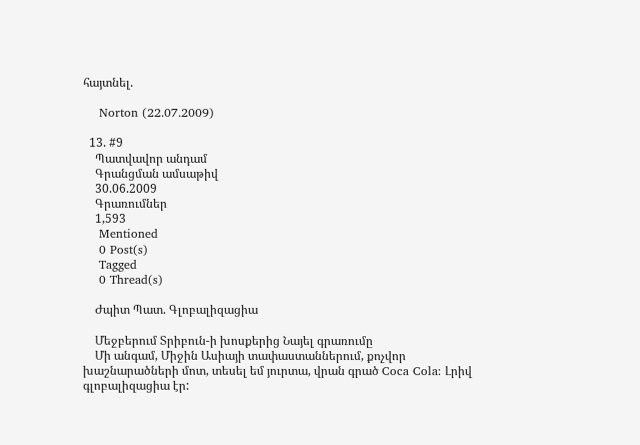հայտնել.

    Norton (22.07.2009)

  13. #9
    Պատվավոր անդամ
    Գրանցման ամսաթիվ
    30.06.2009
    Գրառումներ
    1,593
    Mentioned
    0 Post(s)
    Tagged
    0 Thread(s)

    Ժպիտ Պատ. Գլոբալիզացիա

    Մեջբերում Տրիբուն-ի խոսքերից Նայել գրառումը
    Մի անգամ, Միջին Ասիայի տափաստաններում, քոչվոր խաշնարածների մոտ, տեսել եմ յուրտա, վրան գրած Coca Cola: Լրիվ գլոբալիզացիա էր: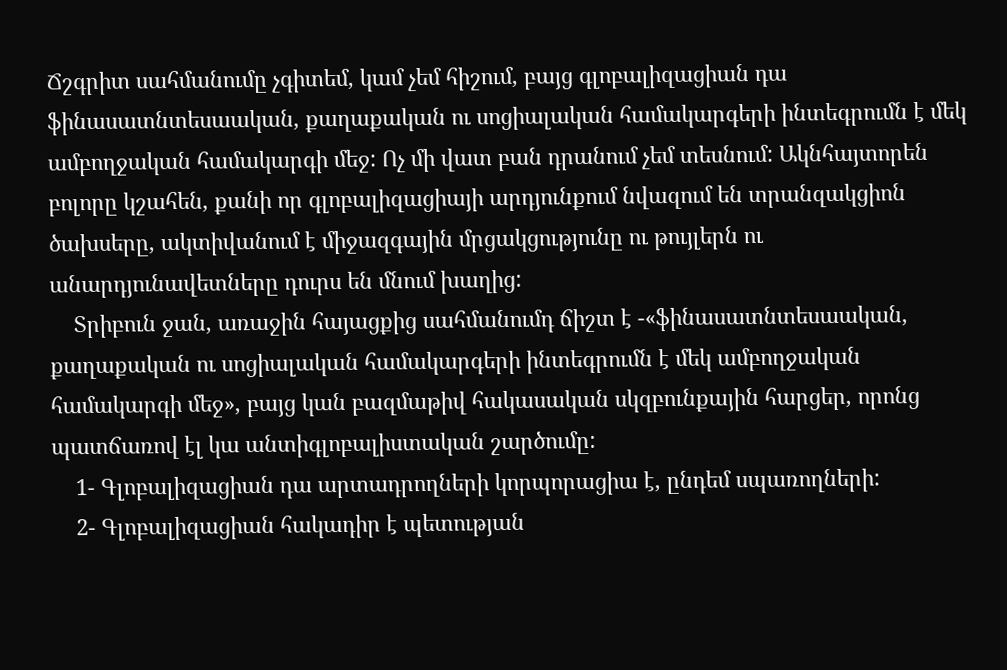Ճշգրիտ սահմանումը չգիտեմ, կամ չեմ հիշում, բայց գլոբալիզացիան դա ֆինասատնտեսաական, քաղաքական ու սոցիալական համակարգերի ինտեգրումն է մեկ ամբողջական համակարգի մեջ: Ոչ մի վատ բան դրանում չեմ տեսնում: Ակնհայտորեն բոլորը կշահեն, քանի որ գլոբալիզացիայի արդյունքում նվազում են տրանզակցիոն ծախսերը, ակտիվանում է միջազգային մրցակցությունը ու թույլերն ու անարդյունավետները դուրս են մնում խաղից:
    Տրիբուն ջան, առաջին հայացքից սահմանումդ ճիշտ է -«ֆինասատնտեսաական, քաղաքական ու սոցիալական համակարգերի ինտեգրումն է մեկ ամբողջական համակարգի մեջ», բայց կան բազմաթիվ հակասական սկզբունքային հարցեր, որոնց պատճառով էլ կա անտիգլոբալիստական շարծումը:
    1- Գլոբալիզացիան դա արտադրողների կորպորացիա է, ընդեմ սպառողների:
    2- Գլոբալիզացիան հակադիր է պետության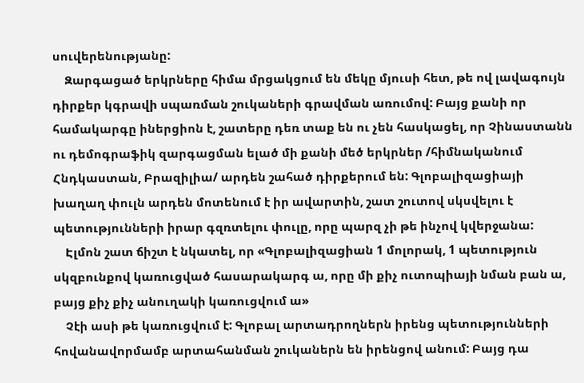սուվերենությանը:
    Զարգացած երկրները հիմա մրցակցում են մեկը մյուսի հետ, թե ով լավագույն դիրքեր կգրավի սպառման շուկաների գրավման առումով: Բայց քանի որ համակարգը իներցիոն է, շատերը դեռ տաք են ու չեն հասկացել, որ Չինաստանն ու դեմոգրաֆիկ զարգացման ելած մի քանի մեծ երկրներ /հիմնականում Հնդկաստան, Բրազիլիա/ արդեն շահած դիրքերում են: Գլոբալիզացիայի խաղաղ փուլն արդեն մոտենում է իր ավարտին, շատ շուտով սկսվելու է պետությունների իրար գզռտելու փուլը, որը պարզ չի թե ինչով կվերջանա:
    Էլմոն շատ ճիշտ է նկատել, որ «Գլոբալիզացիան 1 մոլորակ, 1 պետություն սկզբունքով կառուցված հասարակարգ ա, որը մի քիչ ուտոպիայի նման բան ա, բայց քիչ քիչ անուղակի կառուցվում ա»
    Չէի ասի թե կառուցվում է: Գլոբալ արտադրողներն իրենց պետությունների հովանավորմամբ արտահանման շուկաներն են իրենցով անում: Բայց դա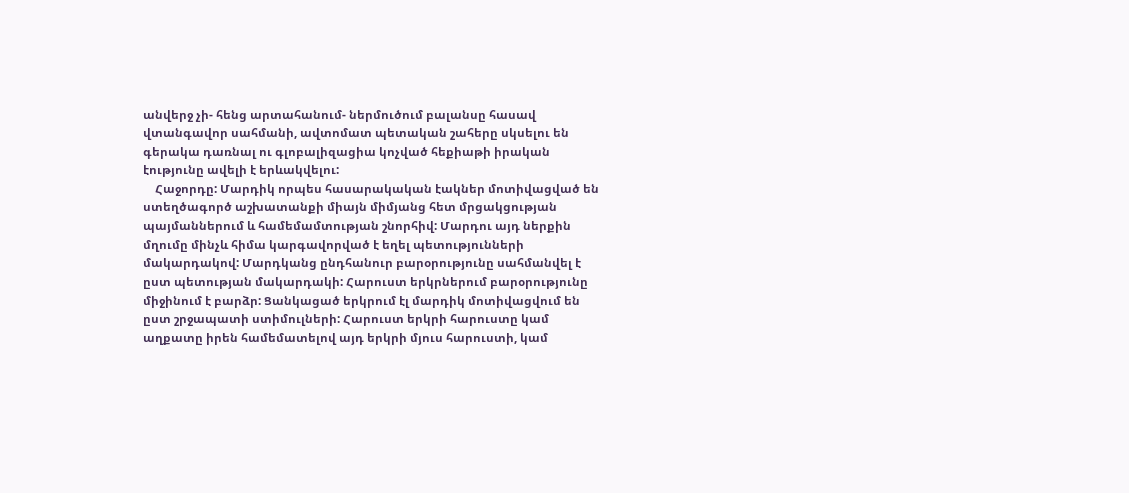անվերջ չի- հենց արտահանում- ներմուծում բալանսը հասավ վտանգավոր սահմանի, ավտոմատ պետական շահերը սկսելու են գերակա դառնալ ու գլոբալիզացիա կոչված հեքիաթի իրական էությունը ավելի է երևակվելու:
    Հաջորդը: Մարդիկ որպես հասարակական էակներ մոտիվացված են ստեղծագործ աշխատանքի միայն միմյանց հետ մրցակցության պայմաններում և համեմամտության շնորհիվ: Մարդու այդ ներքին մղումը մինչև հիմա կարգավորված է եղել պետությունների մակարդակով: Մարդկանց ընդհանուր բարօրությունը սահմանվել է ըստ պետության մակարդակի: Հարուստ երկրներում բարօրությունը միջինում է բարձր: Ցանկացած երկրում էլ մարդիկ մոտիվացվում են ըստ շրջապատի ստիմուլների: Հարուստ երկրի հարուստը կամ աղքատը իրեն համեմատելով այդ երկրի մյուս հարուստի, կամ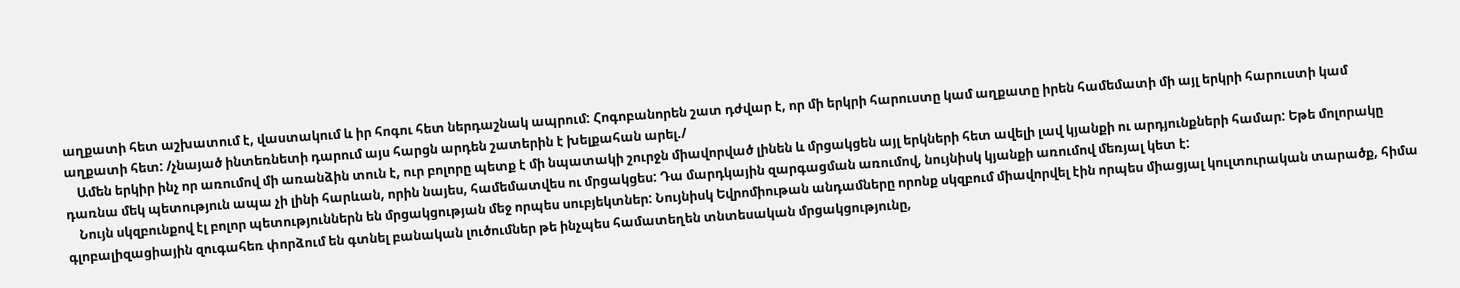աղքատի հետ աշխատում է, վաստակում և իր հոգու հետ ներդաշնակ ապրում: Հոգոբանորեն շատ դժվար է, որ մի երկրի հարուստը կամ աղքատը իրեն համեմատի մի այլ երկրի հարուստի կամ աղքատի հետ: /չնայած ինտեռնետի դարում այս հարցն արդեն շատերին է խելքահան արել./
    Ամեն երկիր ինչ որ առումով մի առանձին տուն է, ուր բոլորը պետք է մի նպատակի շուրջն միավորված լինեն և մրցակցեն այլ երկների հետ ավելի լավ կյանքի ու արդյունքների համար: Եթե մոլորակը դառնա մեկ պետություն ապա չի լինի հարևան, որին նայես, համեմատվես ու մրցակցես: Դա մարդկային զարգացման առումով, նույնիսկ կյանքի առումով մեռյալ կետ է:
    Նույն սկզբունքով էլ բոլոր պետություններն են մրցակցության մեջ որպես սուբյեկտներ: Նույնիսկ Եվրոմիութան անդամները որոնք սկզբում միավորվել էին որպես միացյալ կուլտուրական տարածք, հիմա գլոբալիզացիային զուգահեռ փորձում են գտնել բանական լուծումներ թե ինչպես համատեղեն տնտեսական մրցակցությունը,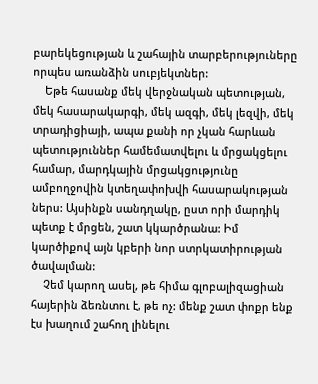բարեկեցության և շահային տարբերություները որպես առանձին սուբյեկտներ:
    Եթե հասանք մեկ վերջնական պետության, մեկ հասարակարգի, մեկ ազգի, մեկ լեզվի, մեկ տրադիցիայի, ապա քանի որ չկան հարևան պետություններ համեմատվելու և մրցակցելու համար, մարդկային մրցակցությունը ամբողջովին կտեղափոխվի հասարակության ներս: Այսինքն սանդղակը, ըստ որի մարդիկ պետք է մրցեն, շատ կկարծրանա: Իմ կարծիքով այն կբերի նոր ստրկատիրության ծավալման:
    Չեմ կարող ասել, թե հիմա գլոբալիզացիան հայերին ձեռնտու է, թե ոչ: մենք շատ փոքր ենք էս խաղում շահող լինելու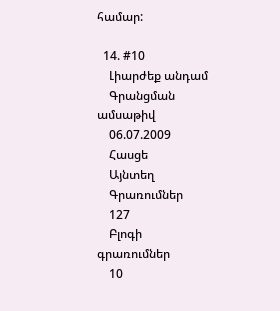համար:

  14. #10
    Լիարժեք անդամ
    Գրանցման ամսաթիվ
    06.07.2009
    Հասցե
    Այնտեղ
    Գրառումներ
    127
    Բլոգի գրառումներ
    10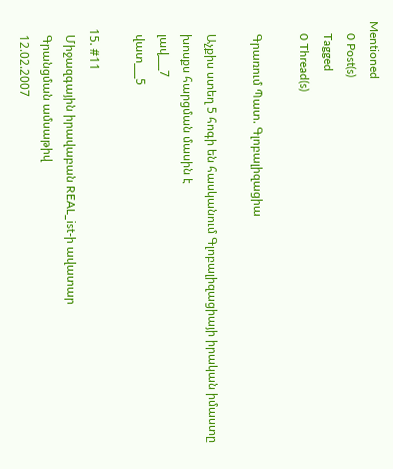Mentioned
    0 Post(s)
    Tagged
    0 Thread(s)

    Գրառում Պատ. Գլոբալիզացիա

    Աչքիս ստեղ 5 հոգի են հասկանում Գլոբալիզացիայի իրական իմաստը
    խոսքս հարցման մասին է
    լավ___7
    վատ___5

  15. #11
    Միջազգային իրավաբան REAL_ist-ի ավատար
    Գրանցման ամսաթիվ
    12.02.2007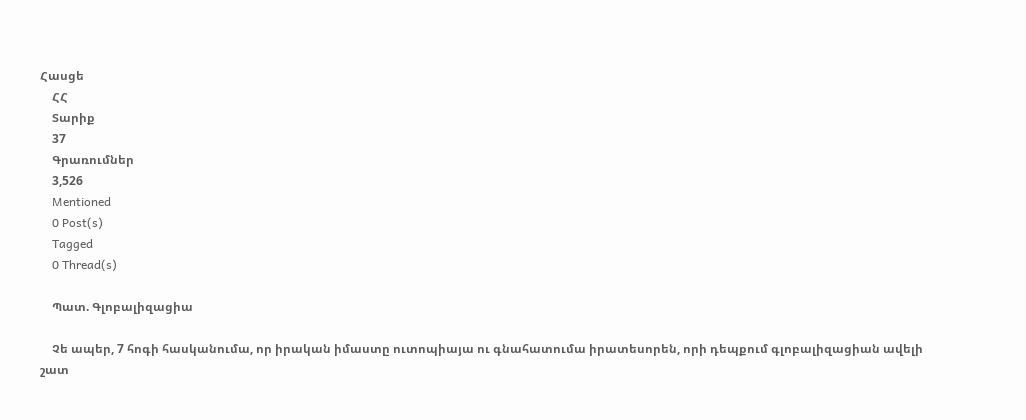Հասցե
    ՀՀ
    Տարիք
    37
    Գրառումներ
    3,526
    Mentioned
    0 Post(s)
    Tagged
    0 Thread(s)

    Պատ. Գլոբալիզացիա

    Չե ապեր, 7 հոգի հասկանումա, որ իրական իմաստը ուտոպիայա ու գնահատումա իրատեսորեն, որի դեպքում գլոբալիզացիան ավելի շատ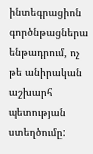ինտեգրացիոն գործնթացներա ենթադրում, ոչ թե անիրական աշխարհ պետության ստեղծումը: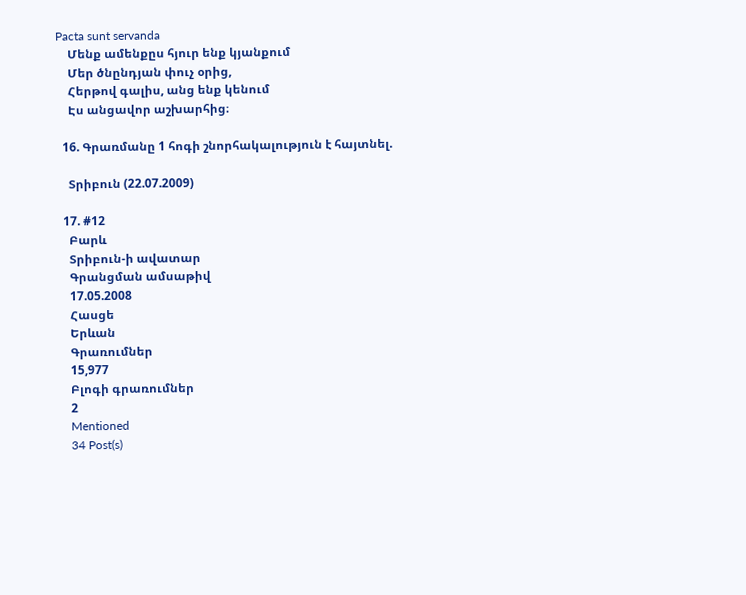Pacta sunt servanda
    Մենք ամենքըս հյուր ենք կյանքում
    Մեր ծնընդյան փուչ օրից,
    Հերթով գալիս, անց ենք կենում
    Էս անցավոր աշխարհից։

  16. Գրառմանը 1 հոգի շնորհակալություն է հայտնել.

    Տրիբուն (22.07.2009)

  17. #12
    Բարև
    Տրիբուն-ի ավատար
    Գրանցման ամսաթիվ
    17.05.2008
    Հասցե
    Երևան
    Գրառումներ
    15,977
    Բլոգի գրառումներ
    2
    Mentioned
    34 Post(s)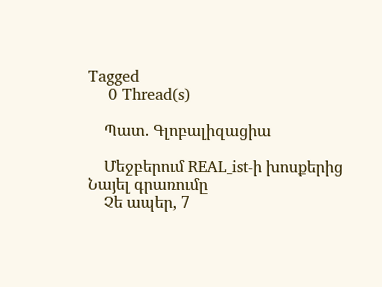Tagged
    0 Thread(s)

    Պատ. Գլոբալիզացիա

    Մեջբերում REAL_ist-ի խոսքերից Նայել գրառումը
    Չե ապեր, 7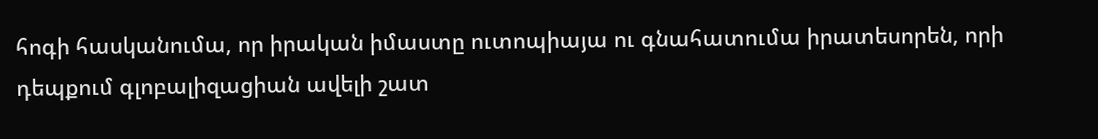հոգի հասկանումա, որ իրական իմաստը ուտոպիայա ու գնահատումա իրատեսորեն, որի դեպքում գլոբալիզացիան ավելի շատ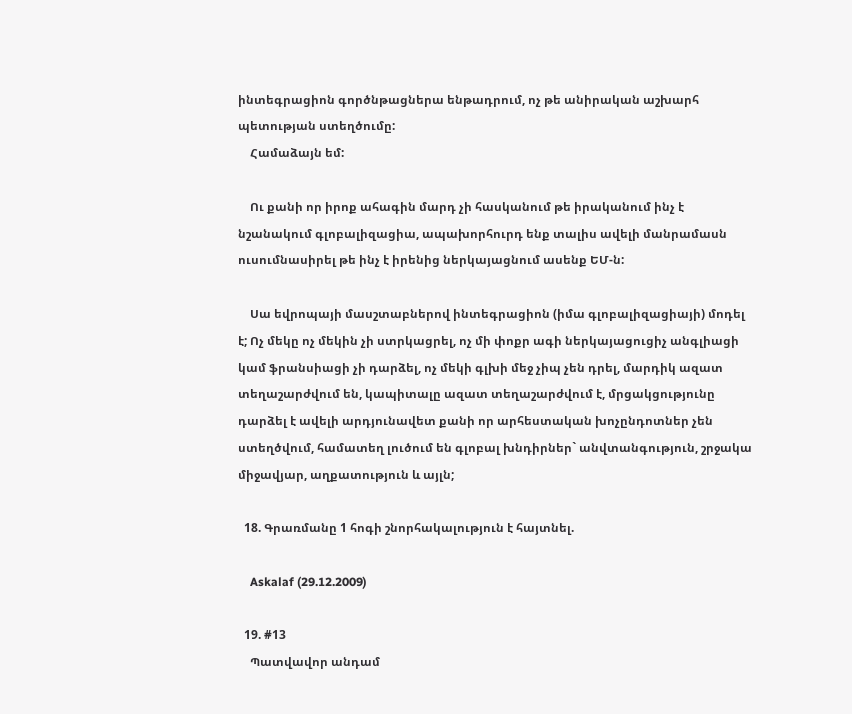ինտեգրացիոն գործնթացներա ենթադրում, ոչ թե անիրական աշխարհ պետության ստեղծումը:
    Համաձայն եմ:

    Ու քանի որ իրոք ահագին մարդ չի հասկանում թե իրականում ինչ է նշանակում գլոբալիզացիա, ապախորհուրդ ենք տալիս ավելի մանրամասն ուսումնասիրել թե ինչ է իրենից ներկայացնում ասենք ԵՄ-ն:

    Սա եվրոպայի մասշտաբներով ինտեգրացիոն (իմա գլոբալիզացիայի) մոդել է; Ոչ մեկը ոչ մեկին չի ստրկացրել, ոչ մի փոքր ագի ներկայացուցիչ անգլիացի կամ ֆրանսիացի չի դարձել, ոչ մեկի գլխի մեջ չիպ չեն դրել, մարդիկ ազատ տեղաշարժվում են, կապիտալը ազատ տեղաշարժվում է, մրցակցությունը դարձել է ավելի արդյունավետ քանի որ արհեստական խոչընդոտներ չեն ստեղծվում, համատեղ լուծում են գլոբալ խնդիրներ` անվտանգություն, շրջակա միջավյար, աղքատություն և այլն;

  18. Գրառմանը 1 հոգի շնորհակալություն է հայտնել.

    Askalaf (29.12.2009)

  19. #13
    Պատվավոր անդամ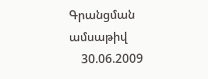Գրանցման ամսաթիվ
    30.06.2009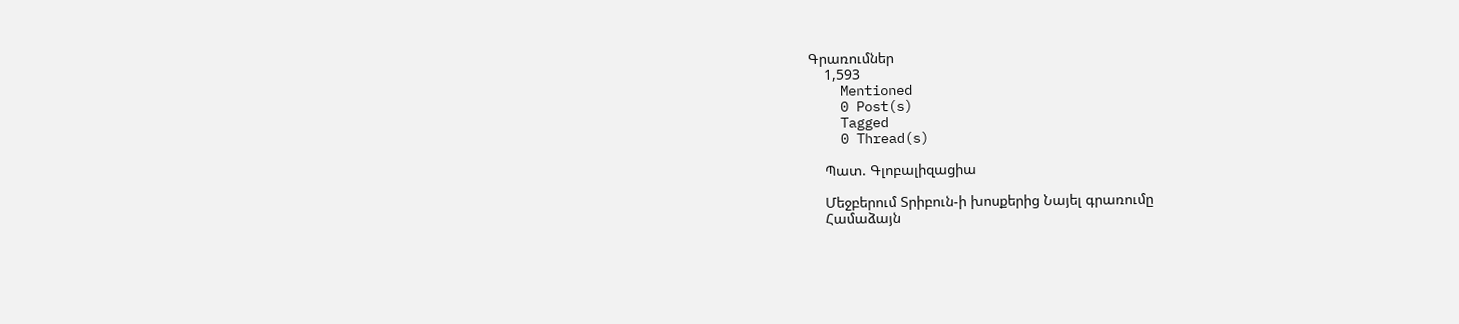Գրառումներ
    1,593
    Mentioned
    0 Post(s)
    Tagged
    0 Thread(s)

    Պատ. Գլոբալիզացիա

    Մեջբերում Տրիբուն-ի խոսքերից Նայել գրառումը
    Համաձայն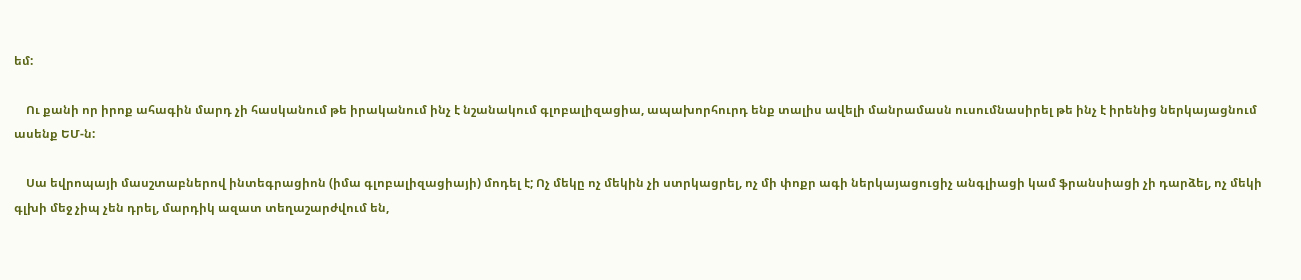եմ:

    Ու քանի որ իրոք ահագին մարդ չի հասկանում թե իրականում ինչ է նշանակում գլոբալիզացիա, ապախորհուրդ ենք տալիս ավելի մանրամասն ուսումնասիրել թե ինչ է իրենից ներկայացնում ասենք ԵՄ-ն:

    Սա եվրոպայի մասշտաբներով ինտեգրացիոն (իմա գլոբալիզացիայի) մոդել է; Ոչ մեկը ոչ մեկին չի ստրկացրել, ոչ մի փոքր ագի ներկայացուցիչ անգլիացի կամ ֆրանսիացի չի դարձել, ոչ մեկի գլխի մեջ չիպ չեն դրել, մարդիկ ազատ տեղաշարժվում են,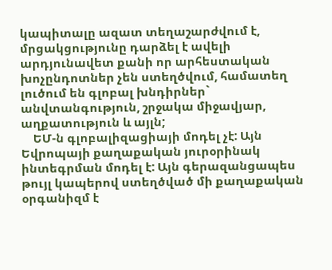կապիտալը ազատ տեղաշարժվում է, մրցակցությունը դարձել է ավելի արդյունավետ քանի որ արհեստական խոչընդոտներ չեն ստեղծվում, համատեղ լուծում են գլոբալ խնդիրներ` անվտանգություն, շրջակա միջավյար, աղքատություն և այլն;
    ԵՄ-ն գլոբալիզացիայի մոդել չէ: Այն Եվրոպայի քաղաքական յուրօրինակ ինտեգրման մոդել է: Այն գերազանցապես թույլ կապերով ստեղծված մի քաղաքական օրգանիզմ է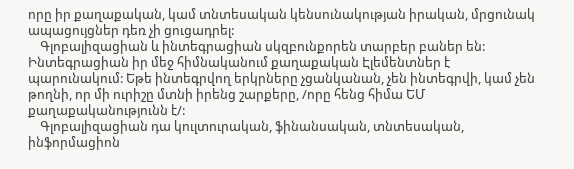որը իր քաղաքական, կամ տնտեսական կենսունակության իրական, մրցունակ ապացույցներ դեռ չի ցուցադրել:
    Գլոբալիզացիան և ինտեգրացիան սկզբունքորեն տարբեր բաներ են: Ինտեգրացիան իր մեջ հիմնականում քաղաքական Էլեմենտներ է պարունակում: Եթե ինտեգրվող երկրները չցանկանան, չեն ինտեգրվի, կամ չեն թողնի, որ մի ուրիշը մտնի իրենց շարքերը, /որը հենց հիմա ԵՄ քաղաքականությունն է/:
    Գլոբալիզացիան դա կուլտուրական, ֆինանսական, տնտեսական, ինֆորմացիոն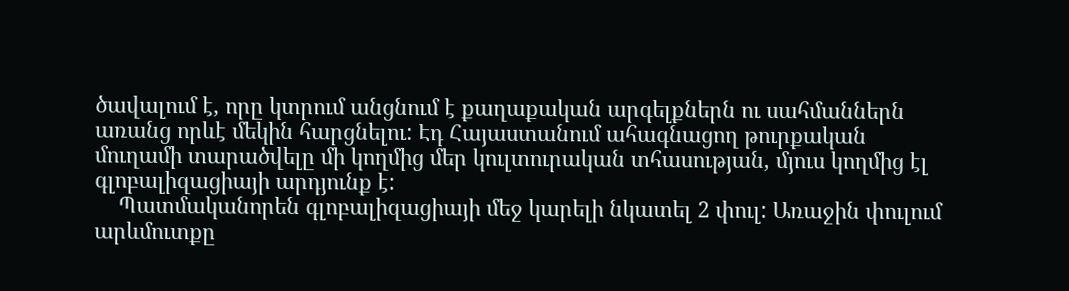ծավալում է, որը կտրում անցնում է քաղաքական արգելքներն ու սահմաններն առանց որևէ մեկին հարցնելու: Էդ Հայաստանում ահագնացող թուրքական մուղամի տարածվելը մի կողմից մեր կուլտուրական տհասության, մյուս կողմից էլ գլոբալիզացիայի արդյունք է:
    Պատմականորեն գլոբալիզացիայի մեջ կարելի նկատել 2 փուլ: Առաջին փուլում արևմուտքը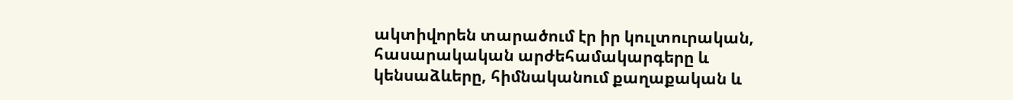ակտիվորեն տարածում էր իր կուլտուրական, հասարակական արժեհամակարգերը և կենսաձևերը, հիմնականում քաղաքական և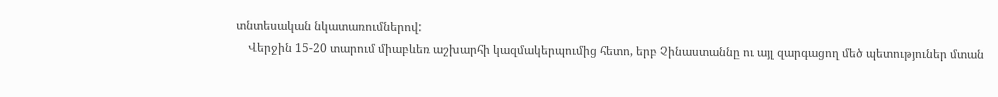տնտեսական նկատառումներով:
    Վերջին 15-20 տարում միաբևեռ աշխարհի կազմակերպումից հետո, երբ Չինաստաննը ու այլ զարգացող մեծ պետություներ մտան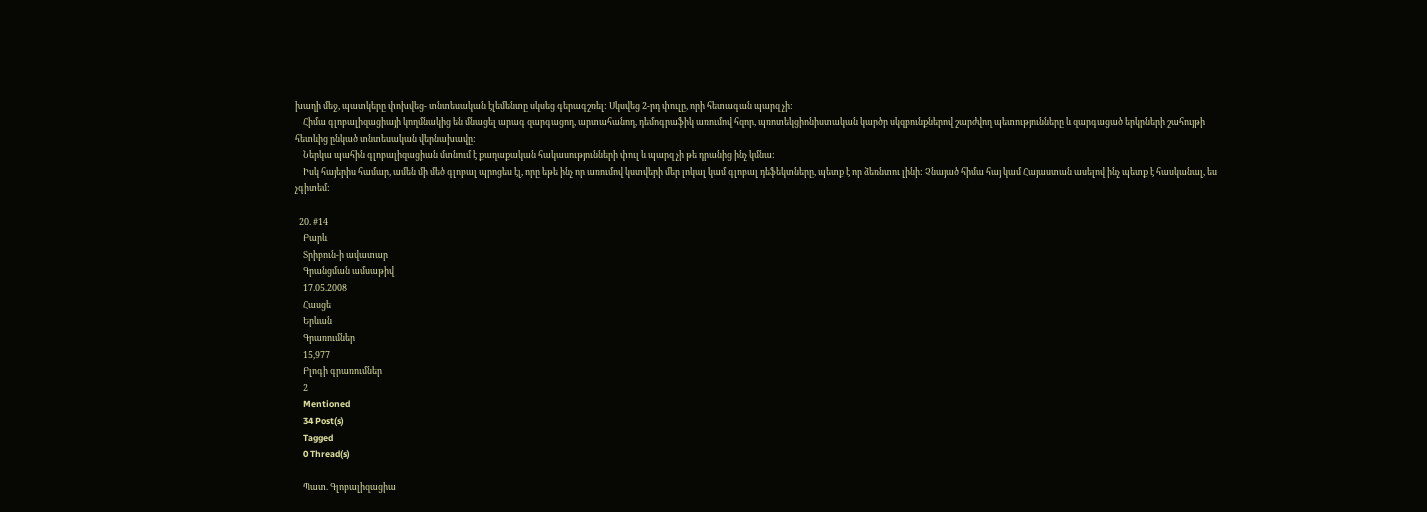խաղի մեջ, պատկերը փոխվեց- տնտեսական էլեմենտը սկսեց գերագշռել: Սկսվեց 2-րդ փուլը, որի հետագան պարզ չի:
    Հիմա գլոբալիզացիայի կողմնակից են մնացել արագ զարգացող, արտահանող, դեմոգրաֆիկ առումով հզոր, պռոտեկցիոնիստական կարծր սկզբունքներով շարժվող պետությունները և զարգացած երկրների շահույթի հետևից ընկած տնտեսական վերնախավը:
    Ներկա պահին գլոբալիզացիան մտնում է քաղաքական հակասությունների փուլ և պարզ չի թե դրանից ինչ կմնա:
    Իսկ հայերիս համար, ամեն մի մեծ գլոբալ պրոցես էլ, որը եթե ինչ որ առումով կստվերի մեր լոկալ կամ գլոբալ դեֆեկտները, պետք է որ ձեռնտու լինի: Չնայած հիմա հայ կամ Հայաստան ասելով ինչ պետք է հասկանալ, ես չգիտեմ:

  20. #14
    Բարև
    Տրիբուն-ի ավատար
    Գրանցման ամսաթիվ
    17.05.2008
    Հասցե
    Երևան
    Գրառումներ
    15,977
    Բլոգի գրառումներ
    2
    Mentioned
    34 Post(s)
    Tagged
    0 Thread(s)

    Պատ. Գլոբալիզացիա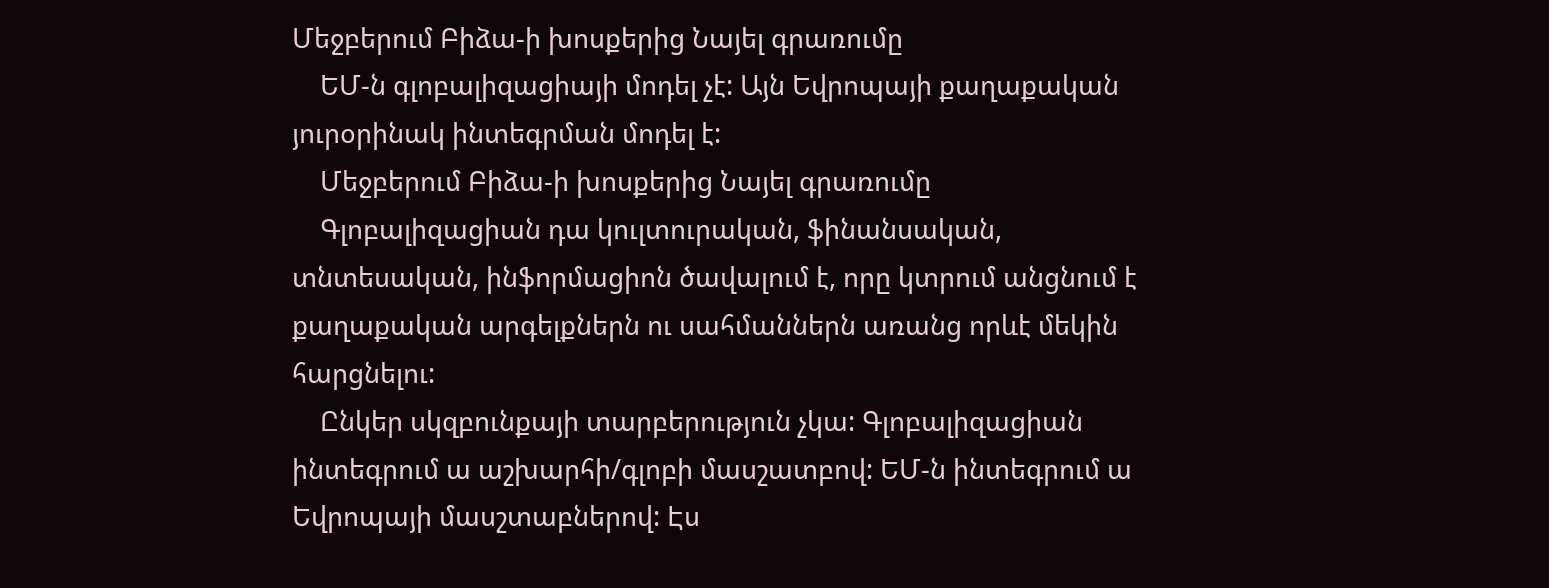Մեջբերում Բիձա-ի խոսքերից Նայել գրառումը
    ԵՄ-ն գլոբալիզացիայի մոդել չէ: Այն Եվրոպայի քաղաքական յուրօրինակ ինտեգրման մոդել է:
    Մեջբերում Բիձա-ի խոսքերից Նայել գրառումը
    Գլոբալիզացիան դա կուլտուրական, ֆինանսական, տնտեսական, ինֆորմացիոն ծավալում է, որը կտրում անցնում է քաղաքական արգելքներն ու սահմաններն առանց որևէ մեկին հարցնելու:
    Ընկեր սկզբունքայի տարբերություն չկա: Գլոբալիզացիան ինտեգրում ա աշխարհի/գլոբի մասշատբով: ԵՄ-ն ինտեգրում ա Եվրոպայի մասշտաբներով: Էս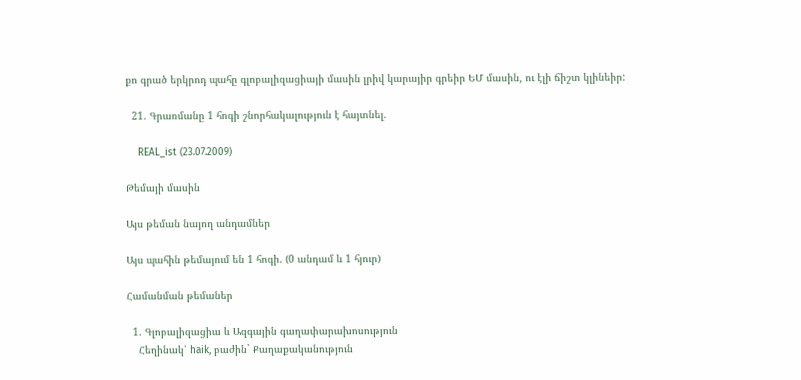քո գրած երկրոդ պահը գլոբալիզացիայի մասին լրիվ կարայիր գրեիր ԵՄ մասին, ու էլի ճիշտ կլինեիր:

  21. Գրառմանը 1 հոգի շնորհակալություն է հայտնել.

    REAL_ist (23.07.2009)

Թեմայի մասին

Այս թեման նայող անդամներ

Այս պահին թեմայում են 1 հոգի. (0 անդամ և 1 հյուր)

Համանման թեմաներ

  1. Գլոբալիզացիա և Ազգային գաղափարախոսություն
    Հեղինակ՝ haik, բաժին` Քաղաքականություն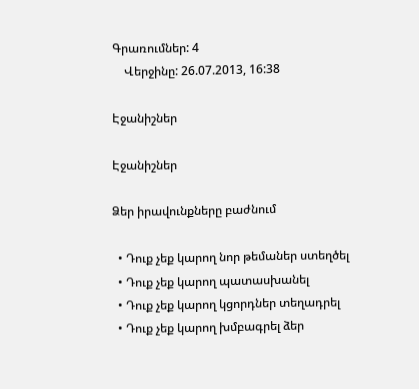Գրառումներ: 4
    Վերջինը: 26.07.2013, 16:38

Էջանիշներ

Էջանիշներ

Ձեր իրավունքները բաժնում

  • Դուք չեք կարող նոր թեմաներ ստեղծել
  • Դուք չեք կարող պատասխանել
  • Դուք չեք կարող կցորդներ տեղադրել
  • Դուք չեք կարող խմբագրել ձեր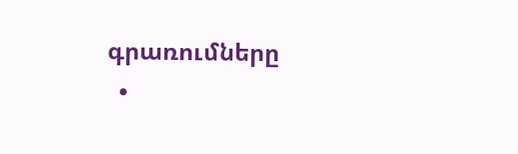գրառումները
  •